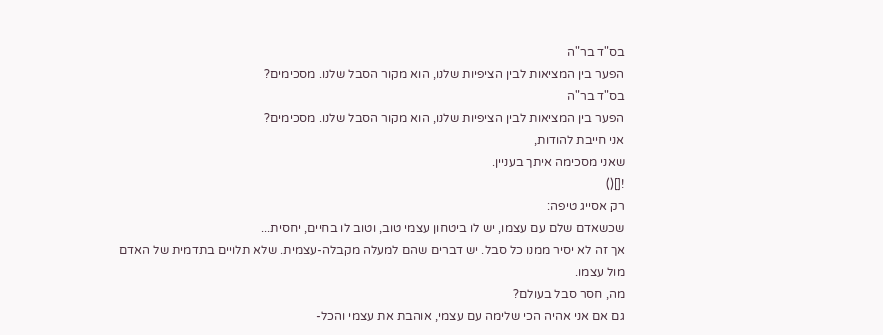בס"ד בר"ה
הפער בין המציאות לבין הציפיות שלנו, הוא מקור הסבל שלנו. מסכימים?
בס"ד בר"ה
הפער בין המציאות לבין הציפיות שלנו, הוא מקור הסבל שלנו. מסכימים?
אני חייבת להודות,
שאני מסכימה איתך בעניין.
![]()
רק אסייג טיפה:
שכשאדם שלם עם עצמו, יש לו ביטחון עצמי טוב, וטוב לו בחיים, יחסית...
אך זה לא יסיר ממנו כל סבל. יש דברים שהם למעלה מקבלה-עצמית. שלא תלויים בתדמית של האדם מול עצמו.
מה, חסר סבל בעולם?
גם אם אני אהיה הכי שלימה עם עצמי, אוהבת את עצמי והכל-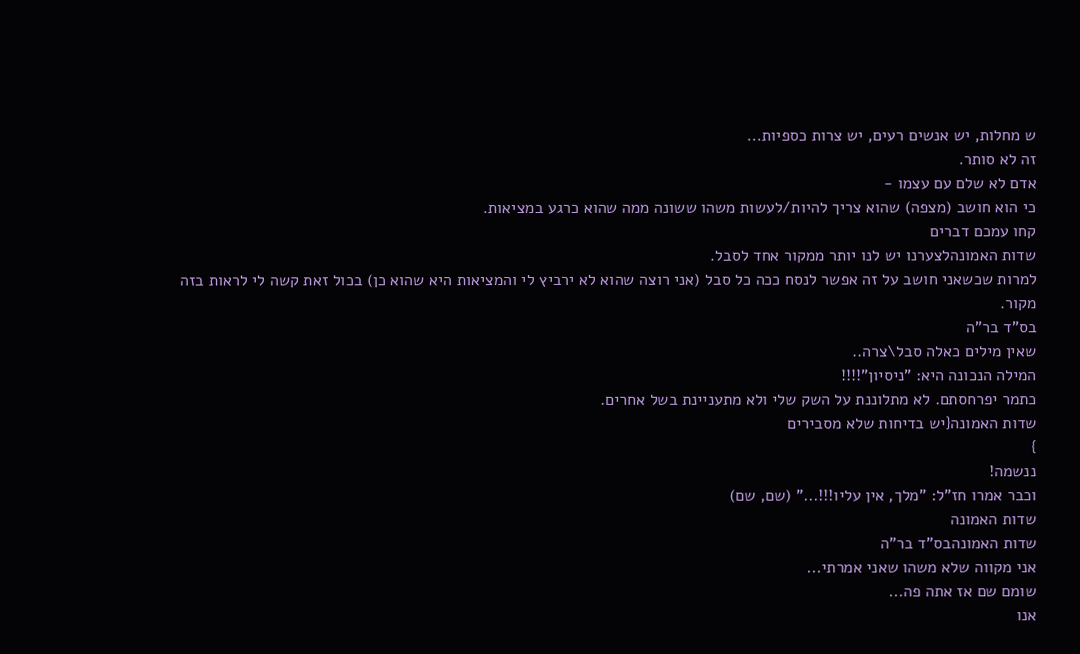ש מחלות, יש אנשים רעים, יש צרות כספיות...
זה לא סותר.
אדם לא שלם עם עצמו -
כי הוא חושב (מצפה) שהוא צריך להיות/לעשות משהו ששונה ממה שהוא כרגע במציאות.
קחו עמכם דברים
שדות האמונהלצערנו יש לנו יותר ממקור אחד לסבל.
למרות שכשאני חושב על זה אפשר לנסח ככה כל סבל (אני רוצה שהוא לא ירביץ לי והמציאות היא שהוא כן) בכול זאת קשה לי לראות בזה מקור.
בס"ד בר"ה
שאין מילים כאלה סבל\צרה..
המילה הנכונה היא: "ניסיון"!!!!
כתמר יפרחסתם. לא מתלוננת על השק שלי ולא מתעניינת בשל אחרים.
שדות האמונה{יש בדיחות שלא מסבירים
}
ננשמה!
וכבר אמרו חז"ל: "מלך, אין עליו!!!..." (שם, שם)
שדות האמונה
שדות האמונהבס"ד בר"ה
אני מקווה שלא משהו שאני אמרתי...
שומם שם אז אתה פה...
אנו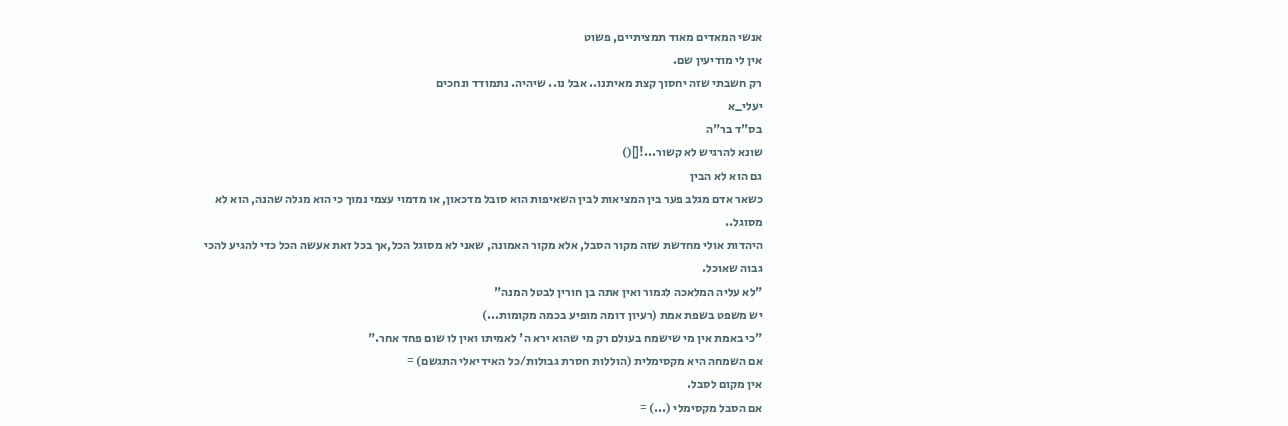אנשי המאדים מאוד תמציתיים, פשוט
אין לי מודיעין שם.
רק חשבתי שזה יחסוך קצת מאיתנו.. אבל נו.. שיהיה. נתמודד ונחכים
יעלי_א
בס"ד בר"ה
שונא להרגיש לא קשור...![]()
גם הוא לא הבין
כשאר אדם מגלב פער בין המציאות לבין השאיפות הוא סובל מדכאון, או מדמוי עצמי נמוך כי הוא מגלה שהנה, הוא לא מסוגל..
היהדות אולי מחדשת שזה מקור הסבל, אלא מקור האמונה, שאני לא מסוגל הכל,אך בכל זאת אעשה הכל כדי להגיע להכי גבוה שאוכל.
"לא עליה המלאכה לגמור ואין אתה בן חורין לבטל המנה"
יש משפט בשפת אמת (רעיון דומה מופיע בכמה מקומות...)
"כי באמת אין מי שישמח בעולם רק מי שהוא ירא ה' לאמיתו ואין לו שום פחד אחר."
אם השמחה היא מקסימלית (הוללות חסרת גבולות/כל האידיאלי התגשם) =
אין מקום לסבל.
אם הסבל מקסימלי (...) =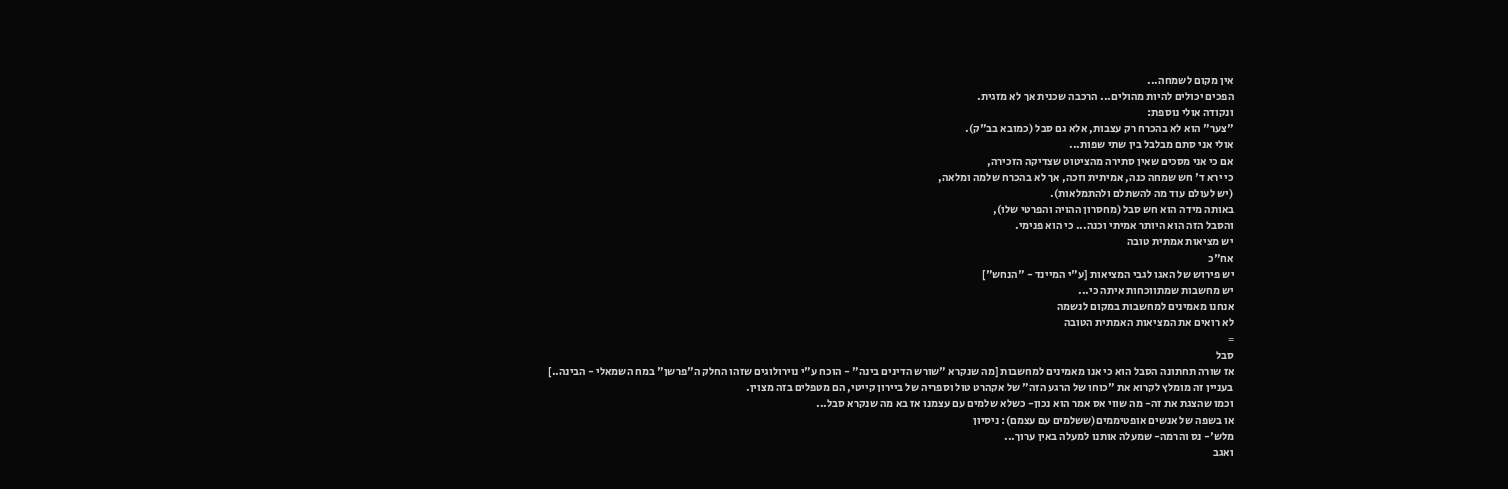אין מקום לשמחה...
הפכים יכולים להיות מהולים... הרכבה שכנית אך לא מזגית.
ונקודה אולי נוספת:
"צער" הוא לא בהכרח רק עצבות, אלא גם סבל (כמובא בב"ק).
אולי אני סתם מבלבל בין שתי שפות...
אם כי אני מסכים שאין סתירה מהציטוט שצדיקה הזכירה,
כי ירא ד' חש שמחה כנה, אמיתית וזכה, אך לא בהכרח שלמה ומלאה,
(יש לעולם עוד מה להשתלם ולהתמלאות).
באותה מידה הוא חש סבל (מחסרון ההויה והפרטי שלו),
והסבל הזה הוא היותר אמיתי וכנה... כי הוא פנימי.
יש מציאות אמתית טובה
אח"כ
יש פירוש של האגו לגבי המציאות [ע"י המיינד - "הנחש"]
יש מחשבות שמתווכחות איתה כי...
אנחנו מאמינים למחשבות במקום לנשמה
לא רואים את המציאות האמתית הטובה
=
סבל
אז שורה תחתונה הסבל הוא כי אנו מאמינים למחשבות [מה שנקרא "שורש הדינים בינה" - הוכח ע"י נוירולוגים שזהו החלק ה"פרשן" במח השמאלי - הבינה..]
בעניין זה מומלץ לקרוא את "כוחו של הרגע הזה" של אקהרט טול וספריה של ביירון קייטי, הם מטפלים בזה מצוין.
וכמו שהצגת את זה- מה שווי אס אמר הוא נכון- כשלא שלמים עם עצמנו אז בא מה שנקרא סבל...
או בשפה של אנשים אופטיממים(ששלמים עם עצמם): ניסיון
מלש'- נס והרמה- שמעלה אותנו למעלה באין ערוך...
ואגב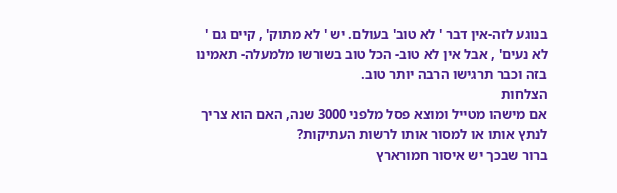בנוגע לזה-אין דבר ' לא טוב' בעולם. יש ' לא מתוק' , קיים גם ' לא נעים' , אבל אין לא טוב- הכל טוב בשורשו מלמעלה- תאמינו בזה וכבר תרגישו הרבה יותר טוב.
הצלחות
אם מישהו מטייל ומוצא פסל מלפני 3000 שנה, האם הוא צריך לנתץ אותו או למסור אותו לרשות העתיקות?
ברור שבכך יש איסור חמורארץ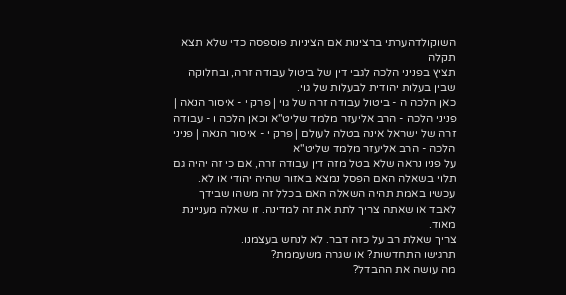השוקולדהערתי ברצינות אם הציניות פוספסה כדי שלא תצא תקלה
תציץ בפניני הלכה לגבי דין של ביטול עבודה זרה, ובחלוקה שבין בעלות יהודית לבעלות של גוי.
כאן הלכה ה - ביטול עבודה זרה של גוי | פרק י - איסור הנאה | פניני הלכה - הרב אליעזר מלמד שליט"א וכאן הלכה ו - עבודה זרה של ישראל אינה בטלה לעולם | פרק י - איסור הנאה | פניני הלכה - הרב אליעזר מלמד שליט"א
על פניו נראה שלא בטל מזה דין עבודה זרה, אם כי זה יהיה גם תלוי בשאלה האם הפסל נמצא באזור שהיה יהודי או לא. עכשיו באמת תהיה השאלה האם בכלל זה משהו שבידך לאבד או שאתה צריך לתת את זה למדינה. זו שאלה מעניינת מאוד.
צריך שאלת רב על כזה דבר. לא לנחש בעצמנו.
תרגישו התחדשות? או שגרה משעממת?
מה עושה את ההבדל?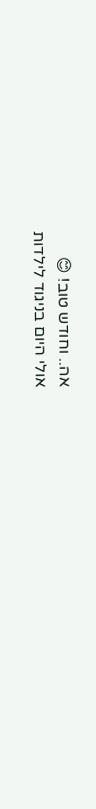אה.. וחודש טוב! 😊
אולי היום בניגוד לילדות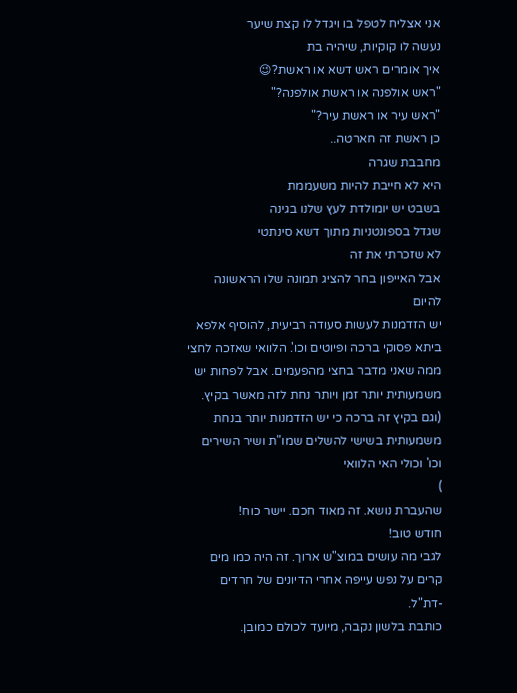אני אצליח לטפל בו ויגדל לו קצת שיער
נעשה לו קוקיות, שיהיה בת
איך אומרים ראש דשא או ראשת?😉
"ראש אולפנה או ראשת אולפנה?"
"ראש עיר או ראשת עיר?"
כן ראשת זה חארטה..
מחבבת שגרה
היא לא חייבת להיות משעממת
בשבט יש יומולדת לעץ שלנו בגינה
שגדל בספונטניות מתוך דשא סינתטי
לא שזכרתי את זה
אבל האייפון בחר להציג תמונה שלו הראשונה להיום
יש הזדמנות לעשות סעודה רביעית, להוסיף אלפא ביתא פסוקי ברכה ופיוטים וכו'. הלוואי שאזכה לחצי ממה שאני מדבר בחצי מהפעמים. אבל לפחות יש משמעותית יותר זמן ויותר נחת לזה מאשר בקיץ. (וגם בקיץ זה ברכה כי יש הזדמנות יותר בנחת משמעותית בשישי להשלים שמו"ת ושיר השירים וכו' וכולי האי הלוואי
)
שהעברת נושא. זה מאוד חכם. יישר כוח!
חודש טוב!
לגבי מה עושים במוצ"ש ארוך. זה היה כמו מים קרים על נפש עייפה אחרי הדיונים של חרדים -דת"ל.
כותבת בלשון נקבה, מיועד לכולם כמובן.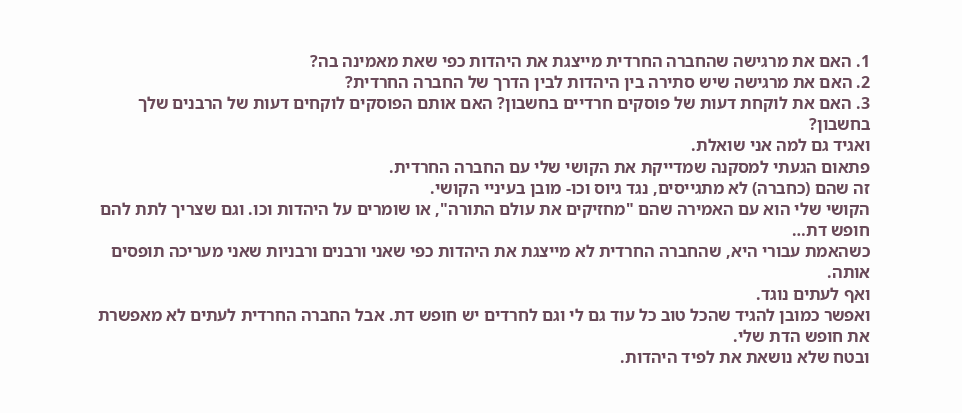1. האם את מרגישה שהחברה החרדית מייצגת את היהדות כפי שאת מאמינה בה?
2. האם את מרגישה שיש סתירה בין היהדות לבין הדרך של החברה החרדית?
3. האם את לוקחת דעות של פוסקים חרדיים בחשבון? האם אותם הפוסקים לוקחים דעות של הרבנים שלך בחשבון?
ואגיד גם למה אני שואלת.
פתאום הגעתי למסקנה שמדייקת את הקושי שלי עם החברה החרדית.
זה שהם (כחברה) לא מתגייסים, נגד גיוס וכו- מובן בעיניי הקושי.
הקושי שלי הוא עם האמירה שהם "מחזיקים את עולם התורה", או שומרים על היהדות וכו. וגם שצריך לתת להם חופש דת…
כשהאמת עבורי היא, שהחברה החרדית לא מייצגת את היהדות כפי שאני ורבנים ורבניות שאני מעריכה תופסים אותה.
ואף לעתים נוגד.
ואפשר כמובן להגיד שהכל טוב כל עוד גם לי וגם לחרדים יש חופש דת. אבל החברה החרדית לעתים לא מאפשרת את חופש הדת שלי.
ובטח שלא נושאת את לפיד היהדות.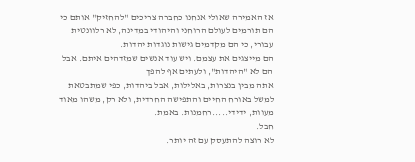אז האמירה שאולי אנחנו כחברה צריכים "להחזיק" אותם כי הם תורמים לעולם הרוחני והיהודי במדינה, לא רלוונטית עבורי, כי הם מקדמים גישות נוגדות יהדות.
הם מייצגים את עצמם. ויש עוד אנשים שמזדהים איתם. אבל הם לא "היהדות", ולעתים אף להפך
אתה מבין בנצרות, באלילות, אבל ביהדות, כפי שמתבטאת למשל באורח החיים והתפישה החרדית, ולא רק, משהו מאוד מעוות, ידידי.....רחמנות. באמת.
חבל.
לא רוצה להתעסק עם זה יותר.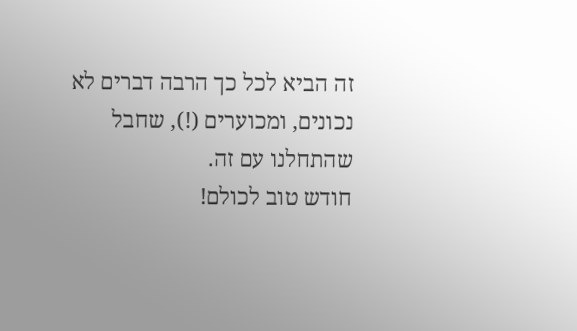זה הביא לכל כך הרבה דברים לא נכונים, ומכוערים (!), שחבל שהתחלנו עם זה.
חודש טוב לכולם!